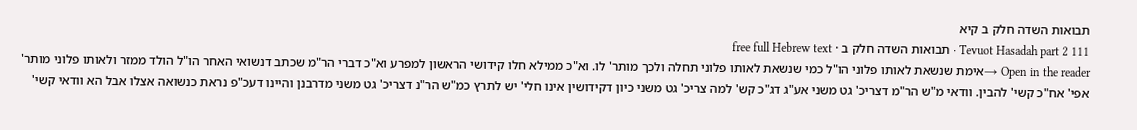תבואות השדה חלק ב קיא
Tevuot Hasadah part 2 111 · תבואות השדה חלק ב · free full Hebrew text
Open in the reader →אימת שנשאת לאותו פלוני הו"ל כמי שנשאת לאותו פלוני תחלה ולכך מותר' לו. וא"כ ממילא חלו קידושי הראשון למפרע וא"כ דברי הר"מ שכתב דנשואי האחר הו"ל הולד ממזר ולאותו פלוני מותר' אפי' אח"כ קשי' להבין. וודאי מ"ש הר"מ דצריכ' גט משני אע"ג דג"כ קש' למה צריכ' גט משני כיון דקידושין אינו חלי' יש לתרץ כמ"ש הר"נ דצריכ' גט משני מדרבנן והיינו דעכ"פ נראת כנשואה אצלו אבל הא וודאי קשי'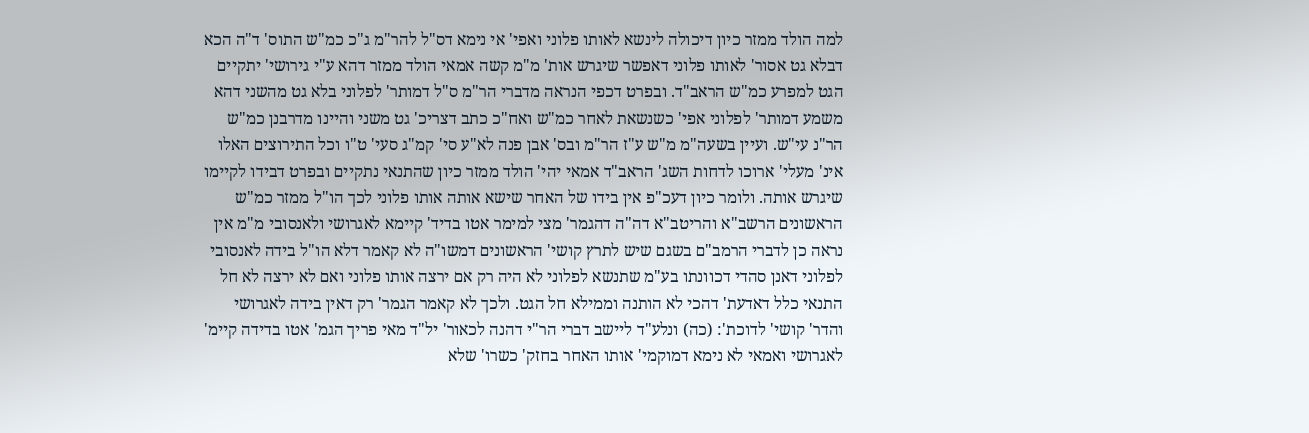למה הולד ממזר כיון דיכולה לינשא לאותו פלוני ואפי' אי נימא דס"ל להר"מ ג"כ כמ"ש התוס' ד"ה הכא דבלא גט אסור' לאותו פלוני דאפשר שיגרש אות' מ"מ קשה אמאי הולד ממזר דהא ע"י גירושי' יתקיים הגט למפרע כמ"ש הראב"ד. ובפרט דכפי הנראה מדברי הר"מ ס"ל דמותר' לפלוני בלא גט מהשני דהא משמע דמותר' לפלוני אפי' כשנשאת לאחר כמ"ש ואח"כ כתב דצריכ' גט משני והיינו מדרבנן כמ"ש הר"נ עי"ש. ועיין בשעה"מ מ"ש ע"ז הר"מ ובס' אבן פנה לא"ע סי' קמ"ג סעי' ט"ו וכל התירוצים האלו אינ' מעלי' ארוכו לדחות השג' הראב"ד אמאי יהי' הולד ממזר כיון שהתנאי נתקיים ובפרט דבידו לקיימו שיגרש אותה. ולומר כיון דעכ"פ אין בידו של האחר שישא אותה אותו פלוני לכך הו"ל ממזר כמ"ש הראשונים הרשב"א והריטב"א דה"ה דהגמר' מצי למימר אטו בדיד' קיימא לאגרושי ולאנסובי מ"מ אין נראה כן לדברי הרמב"ם בשגם שיש לתרץ קושי' הראשונים דמשו"ה לא קאמר דלא הו"ל בידה לאנסובי לפלוני דאנן סהדי דכוונתו בע"מ שתנשא לפלוני לא היה רק אם ירצה אותו פלוני ואם לא ירצה לא חל התנאי כלל דאדעת' דהכי לא הותנה וממילא חל הגט. ולכך לא קאמר הגמר' רק דאין בידה לאגרושי והדר' קושי' לדוכת': (כה) ונלע"ד ליישב דברי הר"י דהנה לכאור' יל"ד מאי פריך הגמ' אטו בדידה קיימ' לאגרושי ואמאי לא נימא דמוקמי' אותו האחר בחזק' כשרו' שלא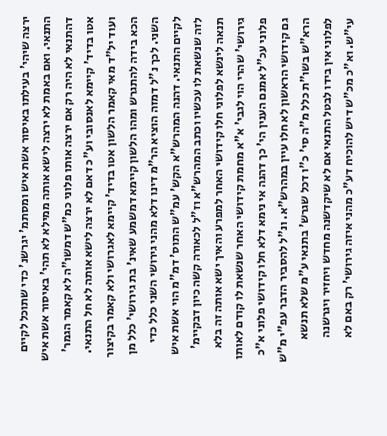ירצה שיהי' בעילתו באיסור אשת איש ומסתמ' יגרשנ' כדי שתוכל לקיים התנאי. ואם באמת לא ירצה לישא אותה ממילא לא תהי' באיסור אשת איש דהתנאי לא היה רק אם ירצה אותו פלוני כמ"ש דמשו"ה לא קאמר הגמר' אטו בדיד' קיימא לאנסובי וע"כ דאם לא ירצה לישא אותה לא חל התנאי. ועוד יל"ד מאי קאמר הלשון אטו בדיד' קיימא לאגרושי ולא קאמר בקיצור הכא בידה להתגרש ומהו הלשון קיימא דמשמע שאינ' בת גירושי' כלל מן השני. לכך נ"ל דמזה הוציא הר"מ דינו דלא מהני גירושי השני כלל כדי לקיים התנאי. דהנה המהרש"א הקש' עמ"ש התוס' דמ"מ הוי אשת איש לזה שנשאת לו עכשיו וכתב המהרש"א וז"ל לכאורה קשה כיון דבקיימ' תנאה לינשא לפלוני חלו קידושי האחר למפרע והאיך ישא אותה זה בלא גירושי' שהרי הוי לגבי' א"א מחמת קידושי האחר שנשאת לו קודם לאותו פלוני עכ"ל אמנם הענין הי' כך דהנה אי נימא דלא חלו קידושי פלוני א"כ גם קידושי הראשון לא חלו עיין במהרש"א. ונ"ל להסביר הדבר עפ"י מ"ש הרא"ש בשו"ת כלל מ"ה סי' כ"ו דכל שגרש' בתנאי ע"מ שלא תנשא לפלוני אין בידו לבטל התנאי אם לא שיקדשנה מחדש ויחזיר ויגרשנה עי"ש. וא"כ מכ"ש דיש להוכיח דע"כ מהני איזה גירושי' רק באם לא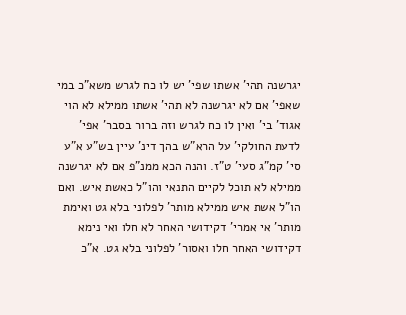יגרשנה תהי' אשתו שפי' יש לו כח לגרש משא"כ במי שאפי' אם לא יגרשנה לא תהי' אשתו ממילא לא הוי אגוד' בי' ואין לו כח לגרש וזה ברור בסבר' אפי' לדעת החולקי' על הרא"ש בהך דינ' עיין בש"ע א"ע סי' קמ"ג סעי' ט"ז. והנה הכא ממנ"פ אם לא יגרשנה ממילא לא תוכל לקיים התנאי והו"ל כאשת איש. ואם הו"ל אשת איש ממילא מותר' לפלוני בלא גט ואימת מותר' אי אמרי' דקידושי האחר לא חלו ואי נימא דקידושי האחר חלו ואסור' לפלוני בלא גט. א"כ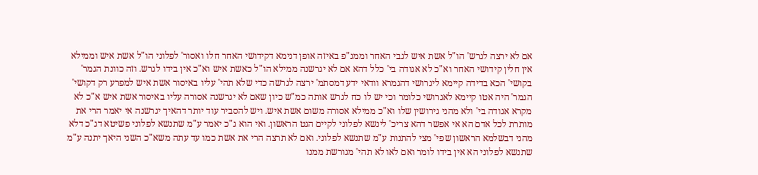אם לא ירצה לגרש' הו"ל אשת איש לגבי האחר וממנ"פ באיזה אופן דנימא דקידושי האחר חלו ואסור' לפלוני הו"ל אשת איש וממילא אין חלין קידושי האחר וא"כ לא אגודה בי' כלל דהא אם לא יגרשנה ממילא הו"ל כאשת איש וא"כ אין בידו לגרש. וזה כוונת הגמר' בקושי' הכא בדידה קיימא ליגרושי דהגמרא וודאי ידע דמסתמ' ירצה לגרשה כדי שלא תהי' עליו באיסור אשת איש למפרע רק דקושי' הגמר' היה אטו קיימא לאגרושי כלומר וכי יש לו כח לגרש אותה כמ"ש כיון שאם לא יגרשנה אסורה עליו באיסור אשת איש א"כ לא מקרא אגודה בי' ולא מהני גירושין שלו וא"כ ממילא אסורה משום אשת איש. ויש להסביר עוד יותר דהאיך יגרשנה אי יאמר הרי את מותרת לכל אדם הא אי אפשר דהא צריכ' לינשא לפלוני לקיים הגט הראשון. ואי הוא ג"כ יאמר ע"מ שתנשא לפלוני פשיטא דג"כ דלא מהני דבשלמא הראשון שפי' מצי להתנות ע"מ שתנשא לפלוני. ואם לא תרצה הרי את אשת כמו עד עתה משא"כ השני היאך יתנה ע"מ שתנשא לפלוני הא אין בידו לומר ואם לאו לא תהי' מגורשת ממנו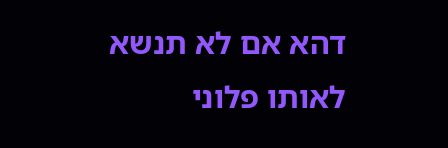דהא אם לא תנשא לאותו פלוני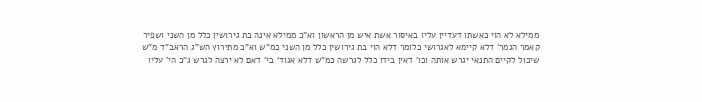ממילא לא הוי כאשתו דעדיין עליו באיסור אשת איש מן הראשון וא"כ ממילא אינה בת גירושין כלל מן השני ושפיר קאמר הגמר' דלא קיימא לאגרושי כלומר דלא הוי בת גירושין כלל מן השני כמ"ש וא"כ מתירוץ הש"ג הראב"ד מ"ש שיכול לקיים התנאי יגרש אותה וכו' דאין בידו כלל לגרשה כמ"ש דלא אגוד' בי' דאם לא ירצה לגרש ג"כ הי' עליו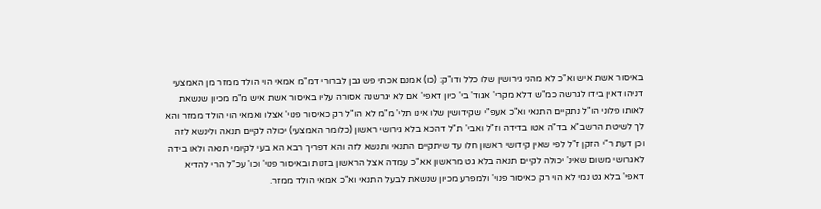באיסור אשת איש וא"כ לא מהני גירושין שלו כלל ודו"ק: (כו) אמנם אכתי פש גבן לברורי דמ"מ אמאי הוי הולד ממזר מן האמצעי דניהו דאין בידו לגרשה כמ"ש דלא מקרי' אגוד' בי' כיון דאפי' אם לא יגרשנה אסורה עליו באיסור אשת איש מ"מ מכיון שנשאת לאותו פלוני הו"ל נתקיים התנאי וא"כ אעפ"י שקידושין שלו אינו תלי' מ"מ לא הו"ל רק כאיסור פנוי' אצלו ואמאי הוי הולד ממזר והא לך לשיטת הרשב"א בד"ה אטו בדידה וז"ל ואבי' ת"ל דהכא בלא גירושי ראשון (כלומר האמצעי) יכולה לקיים תנאה ולינשא לזה וכן דעת ר"י הזקן ז"ל לפי שאין קידושי ראשון חלו עד שיתקיים התנאי ותנשא לזה והא דפריך רבא הא בעי לקיומי תנאה ולאו בידה לאגרושי משום שאינ' יכולה לקיים תנאה בלא גט מראשון אא"כ עמדה אצל הראשון בזנות ובאיסור פנוי' וכו' עכ"ל הרי להדיא דאפי' בלא גט נמי לא הוי רק כאיסור פנוי' ולמפרע מכיון שנשאת לבעל התנאי וא"כ אמאי הולד ממזר.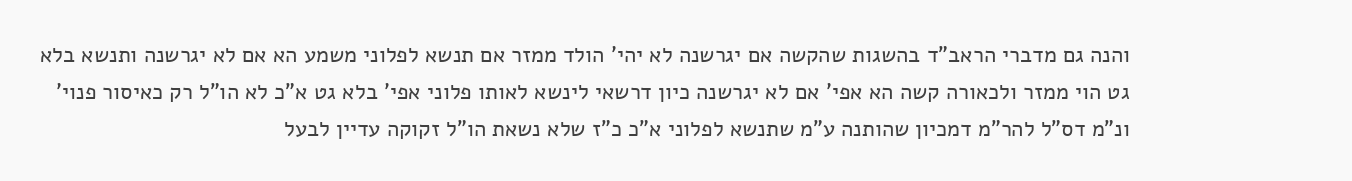והנה גם מדברי הראב"ד בהשגות שהקשה אם יגרשנה לא יהי' הולד ממזר אם תנשא לפלוני משמע הא אם לא יגרשנה ותנשא בלא גט הוי ממזר ולכאורה קשה הא אפי' אם לא יגרשנה כיון דרשאי לינשא לאותו פלוני אפי' בלא גט א"כ לא הו"ל רק כאיסור פנוי' ונ"מ דס"ל להר"מ דמכיון שהותנה ע"מ שתנשא לפלוני א"כ כ"ז שלא נשאת הו"ל זקוקה עדיין לבעל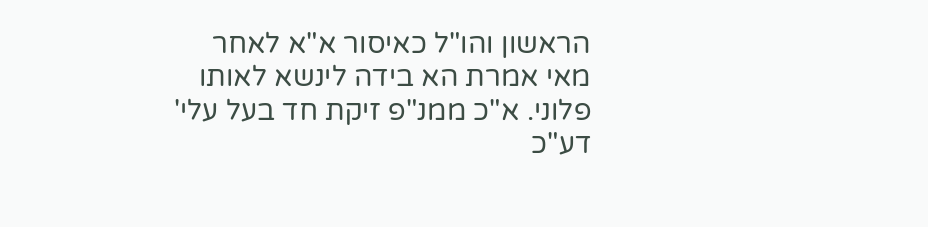הראשון והו"ל כאיסור א"א לאחר מאי אמרת הא בידה לינשא לאותו פלוני. א"כ ממנ"פ זיקת חד בעל עלי' דע"כ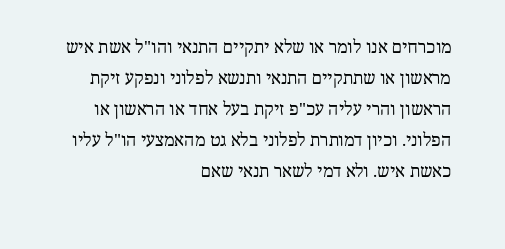מוכרחים אנו לומר או שלא יתקיים התנאי והו"ל אשת איש מראשון או שתתקיים התנאי ותנשא לפלוני ונפקע זיקת הראשון והרי עליה עכ"פ זיקת בעל אחד או הראשון או הפלוני. וכיון דמותרת לפלוני בלא גט מהאמצעי הו"ל עליו כאשת איש. ולא דמי לשאר תנאי שאם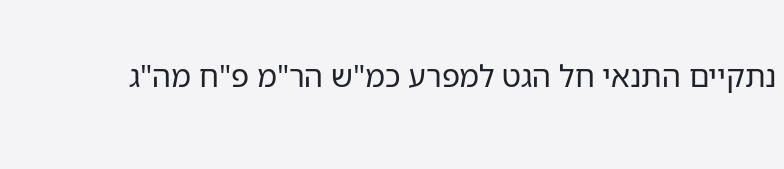נתקיים התנאי חל הגט למפרע כמ"ש הר"מ פ"ח מה"ג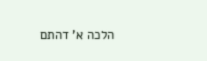הלכה א' דהתם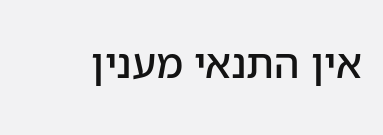אין התנאי מענין